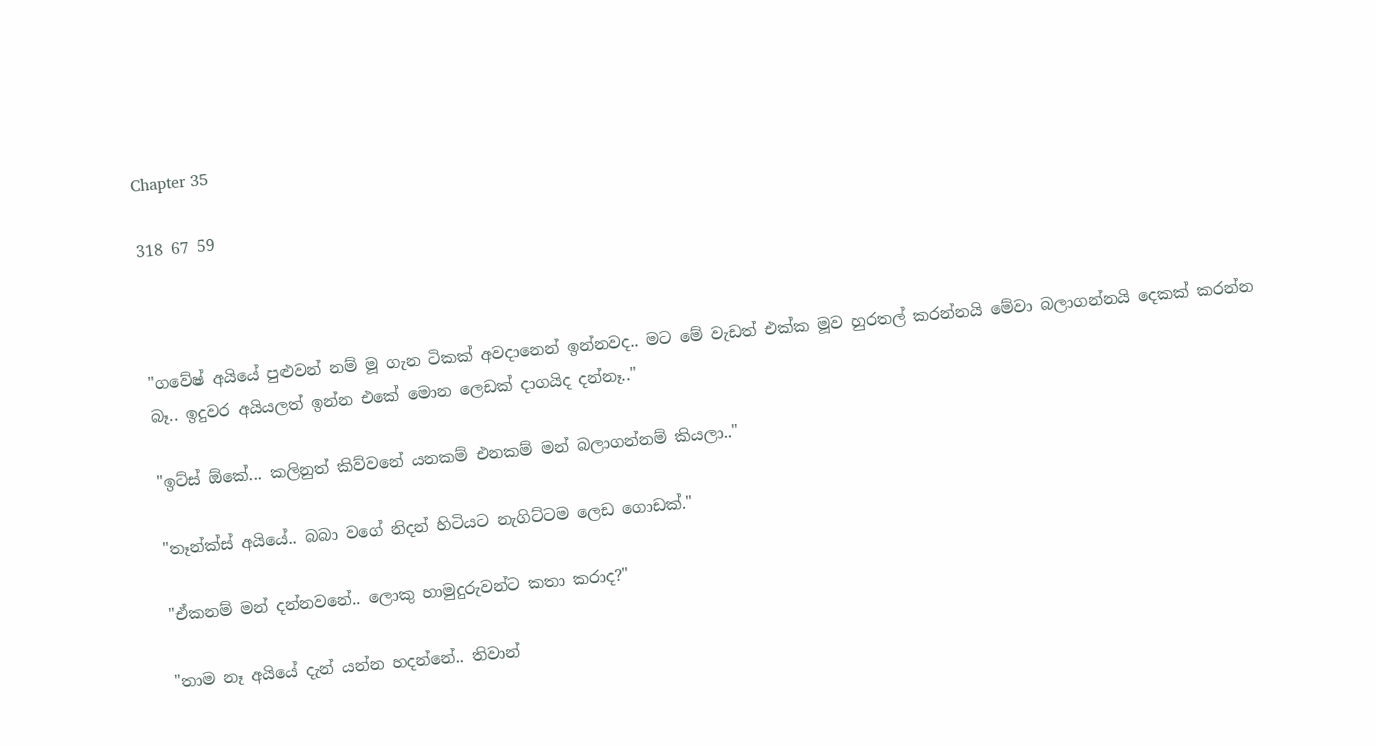Chapter 35

318 67 59



"ගවේෂ් අයියේ පුළුවන් නම් මූ ගැන ටිකක් අවදානෙන් ඉන්නවද.. මට මේ වැඩත් එක්ක මූව හුරතල් කරන්නයි මේවා බලාගන්නයි දෙකක් කරන්න බෑ.. ඉදුවර අයියලත් ඉන්න එකේ මොන ලෙඩක් දාගයිද දන්නෑ.."

"ඉට්ස් ඕකේ... කලිනුත් කිව්වනේ යනකම් එනකම් මන් බලාගන්නම් කියලා.."

"තෑන්ක්ස් අයියේ.. බබා වගේ නිදන් හිටියට නැගිට්ටම ලෙඩ ගොඩක්."

"ඒකනම් මන් දන්නවනේ.. ලොකු හාමුදුරුවන්ට කතා කරාද?"

"තාම නෑ අයියේ දැන් යන්න හදන්නේ.. තිවාන්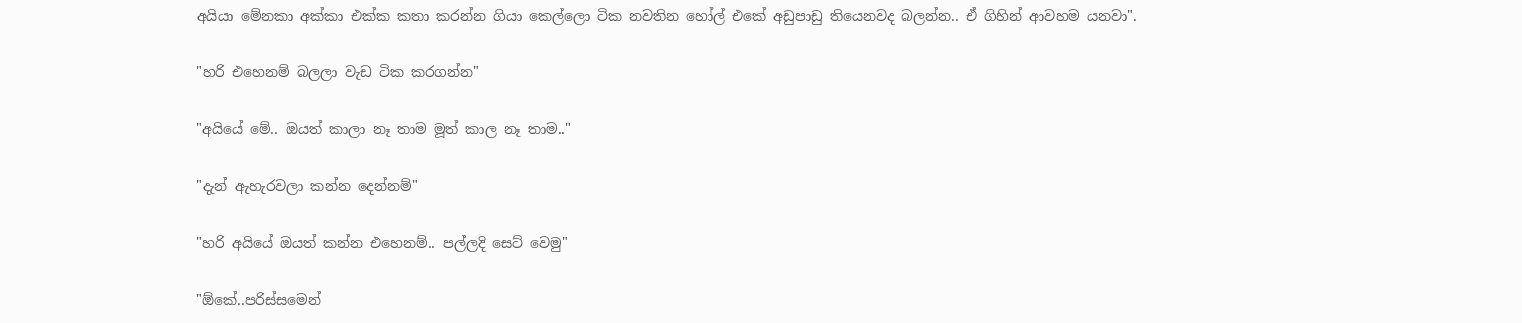අයියා මේනකා අක්කා එක්ක කතා කරන්න ගියා කෙල්ලො ටික නවතින හෝල් එකේ අඩුපාඩු තියෙනවද බලන්න.. ඒ ගිහින් ආවහම යනවා".

"හරි එහෙනම් බලලා වැඩ ටික කරගන්න"

"අයියේ මේ.. ඔයත් කාලා නෑ තාම මූත් කාල නෑ තාම.."

"දැන් ඇහැරවලා කන්න දෙන්නම්"

"හරි අයියේ ඔයත් කන්න එහෙනම්.. පල්ලදි සෙට් වෙමු"

"ඕකේ..පරිස්සමෙන්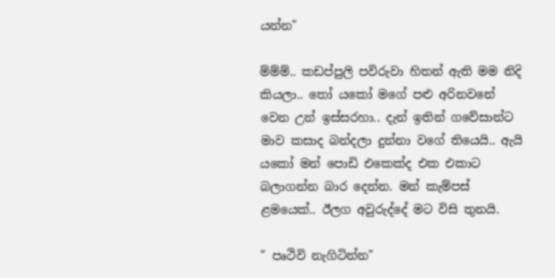යන්න"

ම්ම්ම්.. කඩප්පුලි පවිරුවා හිතන් ඇති මම නිදි කියලා.. තෝ යකෝ මගේ පළු අරිනවනේ වෙන උන් ඉස්සරහා.. දැන් ඉතින් ගවේසාන්ට මාව කසාද බන්දලා දුන්නා වගේ තියෙයි.. ඇයි යකෝ මන් පොඩි එකෙක්ද එක එකාට බලාගන්න බාර දෙන්න. මන් කැම්පස් ළමයෙක්.. ඊලග අවුරුද්දේ මට විසි තුනයි.

" පෘථිවි නැගිටින්න"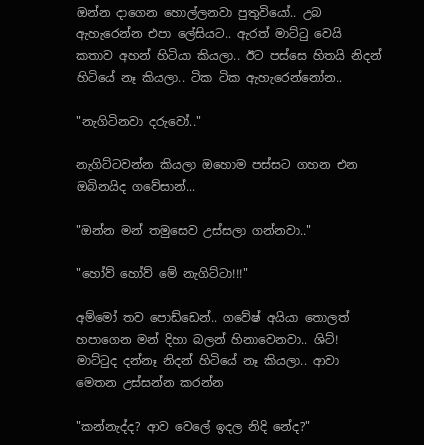ඔන්න දාගෙන හොල්ලනවා පුතුවියෝ.. උබ ඇහැරෙන්න එපා ලේසියට.. ඇරත් මාට්ටු වෙයි කතාව අහන් හිටියා කියලා.. ඊට පස්සෙ හිතයි නිදන් හිටියේ නෑ කියලා.. ටික ටික ඇහැරෙන්නෝන..

"නැගිටිනවා දරුවෝ.."

නැගිට්ටවන්න කියලා ඔහොම පස්සට ගහන එන ඔබිනයිද ගවේසාන්...

"ඔන්න මන් තමුසෙව උස්සලා ගන්නවා.."

"හෝව් හෝව් මේ නැගිට්ටා!!!"

අම්මෝ තව පොඩ්ඩෙන්.. ගවේෂ් අයියා තොලත් හපාගෙන මන් දිහා බලන් හිනාවෙනවා.. ශිට්! මාට්ටුද දන්නෑ නිදන් හිටියේ නෑ කියලා.. ආවා මෙතන උස්සන්න කරන්න

"කන්නැද්ද? ආව වෙලේ ඉදල නිදි නේද?"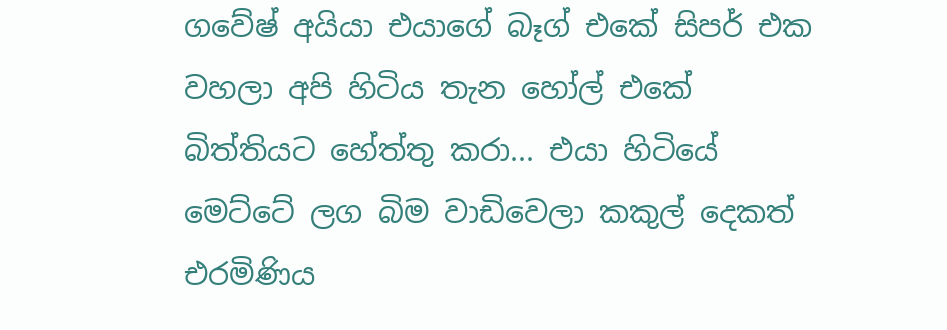ගවේෂ් අයියා එයාගේ බෑග් එකේ සිපර් එක වහලා අපි හිටිය තැන හෝල් එකේ බිත්තියට හේත්තු කරා... එයා හිටියේ මෙට්ටේ ලග බිම වාඩිවෙලා කකුල් දෙකත් එරමිණිය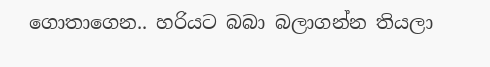ගොතාගෙන.. හරියට බබා බලාගන්න තියලා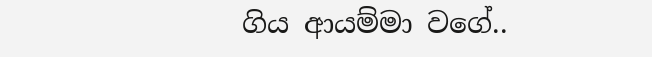ගිය ආයම්මා වගේ..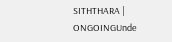SITHTHARA | ONGOINGUnde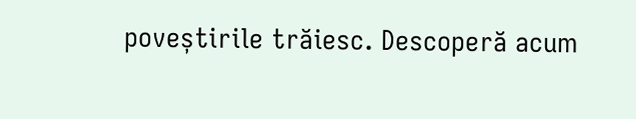poveștirile trăiesc. Descoperă acum